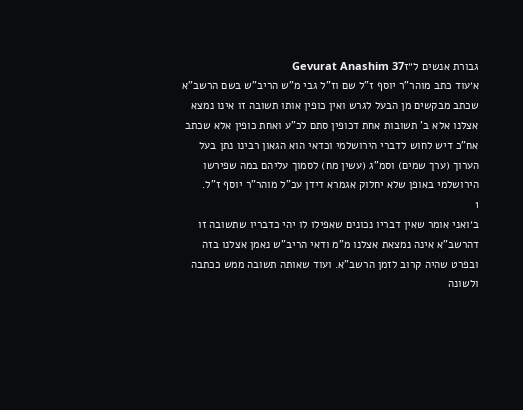גבורת אנשים ל״זGevurat Anashim 37
א׳עוד כתב מוהר"ר יוסף ז"ל שם וז"ל גבי מ"ש הריב"ש בשם הרשב"א שכתב מבקשים מן הבעל לגרש ואין כופין אותו תשובה זו אינו נמצא אצלנו אלא ב' תשובות אחת דכופין סתם לכ"ע ואחת כופין אלא שכתב אח"כ דיש לחוש לדברי הירושלמי וכדאי הוא הגאון רבינו נתן בעל הערוך (ערך שמים) וסמ"ג (עשין מח) לסמוך עליהם במה שפירשו הירושלמי באופן שלא יחלוק אגמרא דידן עכ"ל מוהר"ר יוסף ז"ל.
1
ב׳ואני אומר שאין דבריו נכונים שאפילו לו יהי כדבריו שתשובה זו דהרשב"א אינה נמצאת אצלנו מ"מ ודאי הריב"ש נאמן אצלנו בזה ובפרט שהיה קרוב לזמן הרשב"א. ועוד שאותה תשובה ממש ככתבה ולשונה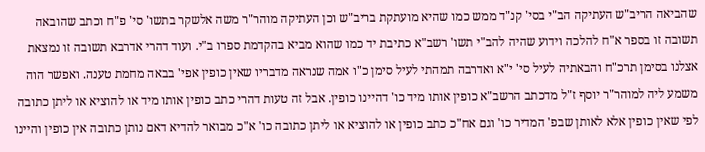שהביאה הריב"ש העתיקה הב"י בסי' קנ"ד ממש כמו שהיא מועתקת בריב"ש וכן העתיקה מוהר"ר משה אלשקר בתשו' סי' פ"ח וכתב שהובאה תשובה זו בספר א"ח להלכה וידוע שהיה להב"י תשו' רשב"א כתיבת יד כמו שהוא מביא בהקדמת ספרו ב"י. ועוד דהרי אדרבא תשובה זו נמצאת אצלנו בסימן תרכ"ח והבאתיה לעיל סי' י"א ואדרבה תמהתי לעיל סימן כ"ו אמה שנראה מדבריו שאין כופין אפי' בבאה מחמת טענה. ואפשר הוה משמע ליה למוהר"ר יוסף ז"ל מדכתב הרשב"א כופין אותו מיד כו' דהיינו כופין. אבל זה טעות דהרי כתב כופין אותו מיד או להוציא או ליתן כתובה לפי שאין כופין אלא לאותן שבפ' המדיר כו' וגם אח"כ כתב כופין או להוציא או ליתן כתובה כו' א"כ מבואר להדיא דאם נותן כתובה אין כופין והיינו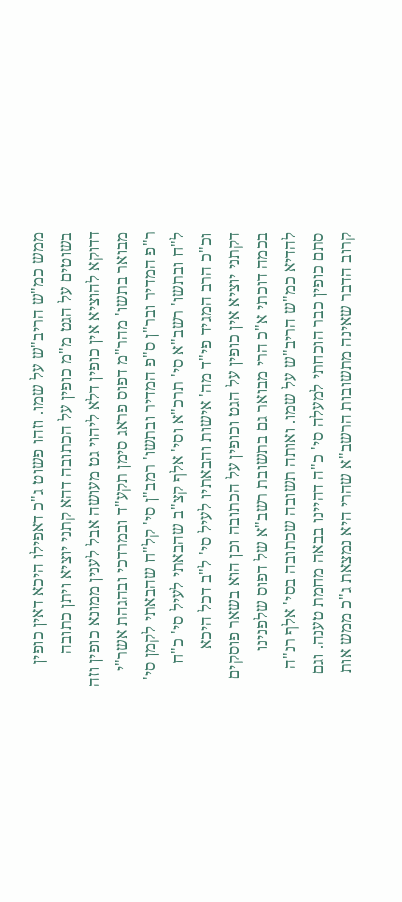ממש כמ"ש הריב"ש על שמו. וזהו פשוט ג"כ דאפילו היכא דאין כופין בשוטים על הגט מ"מ כופין על הכתובה דהא קתני יוציא ויתן כתובה דדוקא להוציא אין כופין דלא ליהוי גט מעושה אבל לענין ממונא כופין וזה מבואר בתשו' מהר"מ דפוס פראג סימן תקע"ד ובמרדכי ובהגהת אשר"י ר"פ המדיר ובר"ן ס"פ המדיר ובתשו' רמב"ן סי' קל"ח שהבאתי לקמן סי' ל"ח ובתשו' רשב"א סי' תרכ"א וסי' אלף קצ"ב שהבאתי לעיל סי' כ"ח וכ"כ הרב המגיד פי"ד מה' אישות והבאתיו לעיל סי' ל"ב דכל היכא דקתני יוציא אין כופין על הגט וכופין על הכתובה וכן הוא בשאר פוסקים בכמה דוכתי א"כ הרי מבואר גם בתשובת רשב"א של דפוס שלפנינו להדיא כמ"ש הריב"ש על שמו. ואותה תשובה שכתובה בסי' אלף רנ"ה סתם כופין כבר הוכחתי למעלה סי' כ"ה דהיינו בבאה מחמת טענה. וגם קרוב הדבר שאינה מתשובות הרשב"א שהרי היא נמצאת ג"כ ממש אות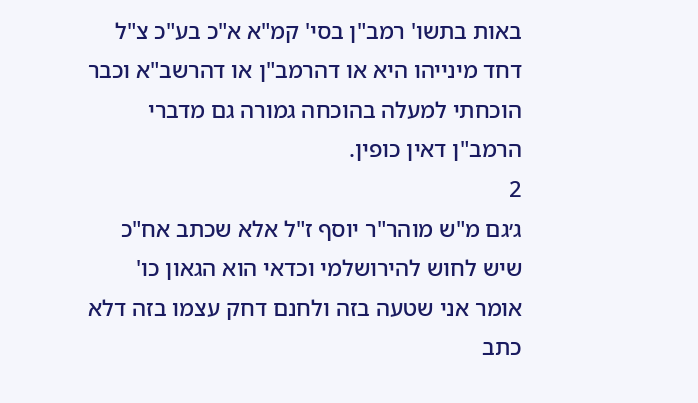באות בתשו' רמב"ן בסי' קמ"א א"כ בע"כ צ"ל דחד מינייהו היא או דהרמב"ן או דהרשב"א וכבר הוכחתי למעלה בהוכחה גמורה גם מדברי הרמב"ן דאין כופין.
2
ג׳גם מ"ש מוהר"ר יוסף ז"ל אלא שכתב אח"כ שיש לחוש להירושלמי וכדאי הוא הגאון כו' אומר אני שטעה בזה ולחנם דחק עצמו בזה דלא כתב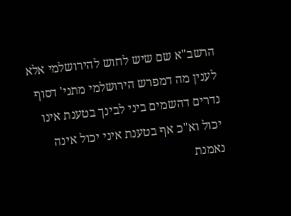הרשב"א שם שיש לחוש להירושלמי אלא לענין מה דמפרש הירושלמי מתני' דסוף נדרים דהשמים ביני לבינך בטענת אינו יכול וא"כ אף בטענת איני יכול אינה נאמנת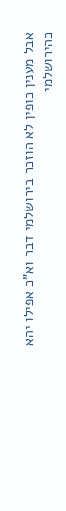אבל מענין כופין לא הוזכר בירושלמי דבר וא"כ אפילו יהא כהירושלמי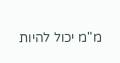מ"מ יכול להיות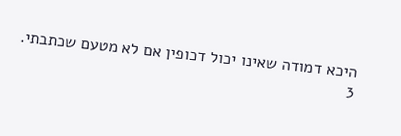היכא דמודה שאינו יכול דכופין אם לא מטעם שכתבתי.
3